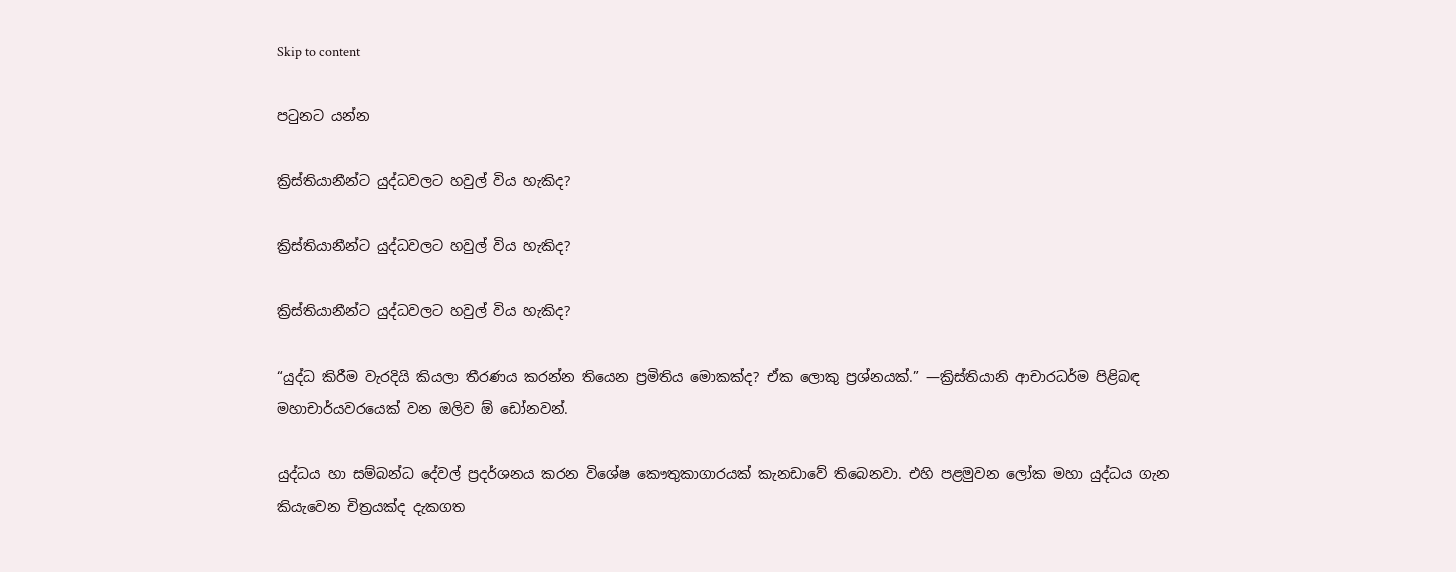Skip to content

පටුනට යන්න

ක්‍රිස්තියානීන්ට යුද්ධවලට හවුල් විය හැකිද?

ක්‍රිස්තියානීන්ට යුද්ධවලට හවුල් විය හැකිද?

ක්‍රිස්තියානීන්ට යුද්ධවලට හවුල් විය හැකිද?

“යුද්ධ කිරීම වැරදියි කියලා තීරණය කරන්න තියෙන ප්‍රමිතිය මොකක්ද? ඒක ලොකු ප්‍රශ්නයක්.” —ක්‍රිස්තියානි ආචාරධර්ම පිළිබඳ මහාචාර්යවරයෙක් වන ඔලිව ඕ ඩෝනවන්.

යුද්ධය හා සම්බන්ධ දේවල් ප්‍රදර්ශනය කරන විශේෂ කෞතුකාගාරයක් කැනඩාවේ තිබෙනවා. එහි පළමුවන ලෝක මහා යුද්ධය ගැන කියැවෙන චිත්‍රයක්ද දැකගත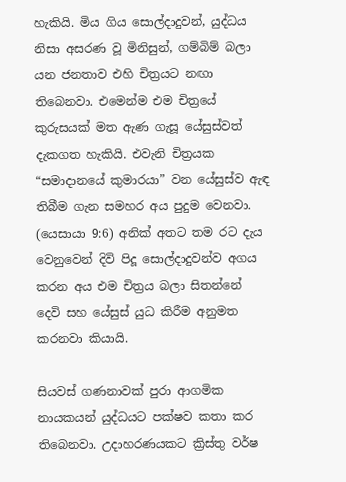හැකියි. මිය ගිය සොල්දාදුවන්, යුද්ධය නිසා අසරණ වූ මිනිසුන්, ගම්බිම් බලා යන ජනතාව එහි චිත්‍රයට නඟා තිබෙනවා. එමෙන්ම එම චිත්‍රයේ කුරුසයක් මත ඇණ ගැසූ යේසුස්වත් දැකගත හැකියි. එවැනි චිත්‍රයක “සමාදානයේ කුමාරයා” වන යේසුස්ව ඇඳ තිබීම ගැන සමහර අය පුදුම වෙනවා. (යෙසායා 9:6) අනික් අතට තම රට දැය වෙනුවෙන් දිවි පිදූ සොල්දාදුවන්ව අගය කරන අය එම චිත්‍රය බලා සිතන්නේ දෙවි සහ යේසුස් යුධ කිරීම අනුමත කරනවා කියායි.

සියවස් ගණනාවක් පුරා ආගමික නායකයන් යුද්ධයට පක්ෂව කතා කර තිබෙනවා. උදාහරණයකට ක්‍රිස්තු වර්ෂ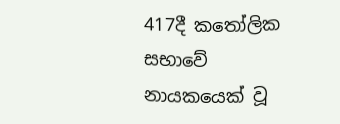417දී කතෝලික සභාවේ නායකයෙක් වූ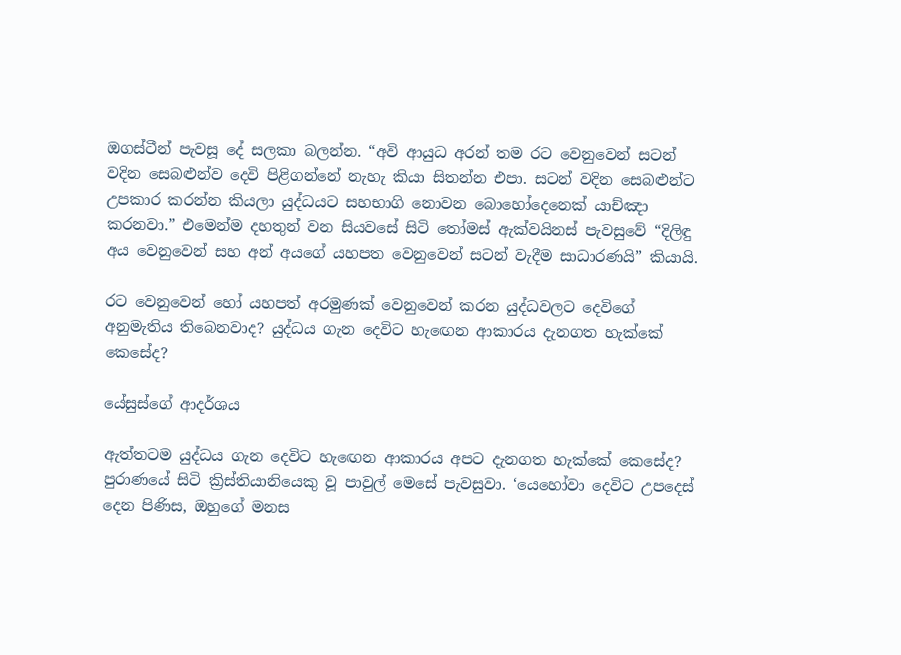ඔගස්ටීන් පැවසූ දේ සලකා බලන්න. “අවි ආයුධ අරන් තම රට වෙනුවෙන් සටන් වදින සෙබළුන්ව දෙවි පිළිගන්නේ නැහැ කියා සිතන්න එපා. සටන් වදින සෙබළුන්ට උපකාර කරන්න කියලා යුද්ධයට සහභාගි නොවන බොහෝදෙනෙක් යාච්ඤා කරනවා.” එමෙන්ම දහතුන් වන සියවසේ සිටි තෝමස් ඇක්වයිනස් පැවසුවේ “දිලිඳු අය වෙනුවෙන් සහ අන් අයගේ යහපත වෙනුවෙන් සටන් වැදීම සාධාරණයි” කියායි.

රට වෙනුවෙන් හෝ යහපත් අරමුණක් වෙනුවෙන් කරන යුද්ධවලට දෙවිගේ අනුමැතිය තිබෙනවාද? යුද්ධය ගැන දෙවිට හැඟෙන ආකාරය දැනගත හැක්කේ කෙසේද?

යේසුස්ගේ ආදර්ශය

ඇත්තටම යුද්ධය ගැන දෙවිට හැඟෙන ආකාරය අපට දැනගත හැක්කේ කෙසේද? පුරාණයේ සිටි ක්‍රිස්තියානියෙකු වූ පාවුල් මෙසේ පැවසුවා. ‘යෙහෝවා දෙවිට උපදෙස් දෙන පිණිස, ඔහුගේ මනස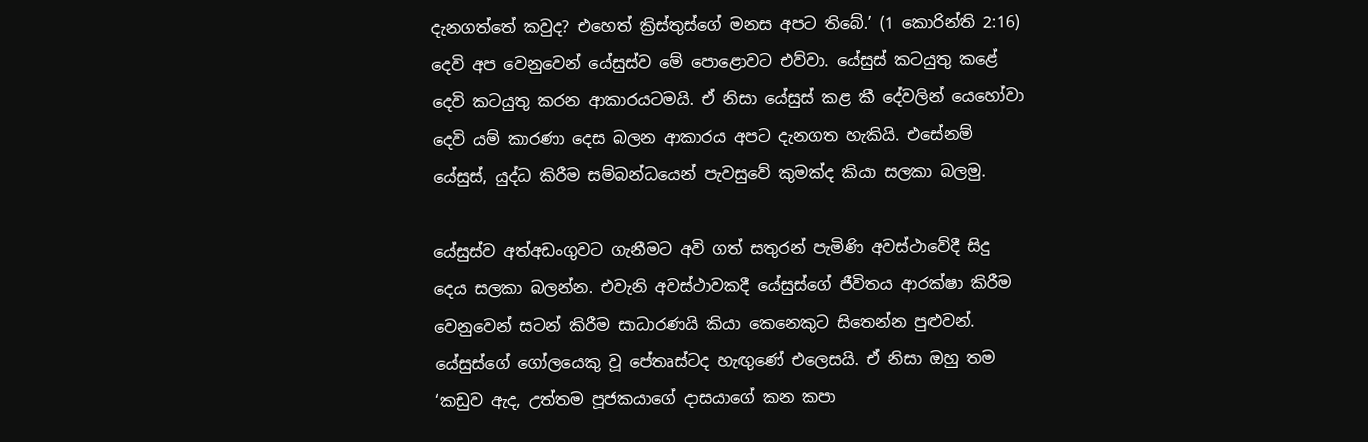දැනගත්තේ කවුද? එහෙත් ක්‍රිස්තුස්ගේ මනස අපට තිබේ.’ (1 කොරින්ති 2:16) දෙවි අප වෙනුවෙන් යේසුස්ව මේ පොළොවට එව්වා. යේසුස් කටයුතු කළේ දෙවි කටයුතු කරන ආකාරයටමයි. ඒ නිසා යේසුස් කළ කී දේවලින් යෙහෝවා දෙවි යම් කාරණා දෙස බලන ආකාරය අපට දැනගත හැකියි. එසේනම් යේසුස්, යුද්ධ කිරීම සම්බන්ධයෙන් පැවසුවේ කුමක්ද කියා සලකා බලමු.

යේසුස්ව අත්අඩංගුවට ගැනීමට අවි ගත් සතුරන් පැමිණි අවස්ථාවේදී සිදු දෙය සලකා බලන්න. එවැනි අවස්ථාවකදී යේසුස්ගේ ජීවිතය ආරක්ෂා කිරීම වෙනුවෙන් සටන් කිරීම සාධාරණයි කියා කෙනෙකුට සිතෙන්න පුළුවන්. යේසුස්ගේ ගෝලයෙකු වූ පේතෘස්ටද හැඟුණේ එලෙසයි. ඒ නිසා ඔහු තම ‘කඩුව ඇද, උත්තම පූජකයාගේ දාසයාගේ කන කපා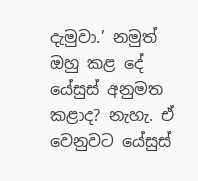දැමුවා.’ නමුත් ඔහු කළ දේ යේසුස් අනුමත කළාද? නැහැ. ඒ වෙනුවට යේසුස්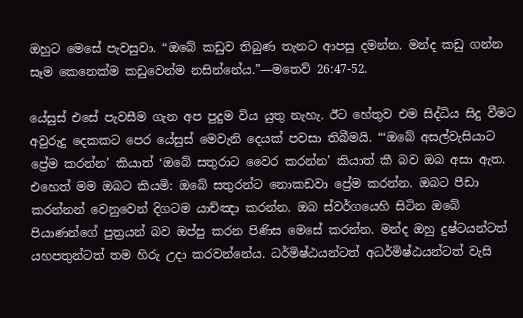ඔහුට මෙසේ පැවසුවා. “ඔබේ කඩුව තිබුණ තැනට ආපසු දමන්න. මන්ද කඩු ගන්න සෑම කෙනෙක්ම කඩුවෙන්ම නසින්නේය.”—මතෙව් 26:47-52.

යේසුස් එසේ පැවසීම ගැන අප පුදුම විය යුතු නැහැ. ඊට හේතුව එම සිද්ධිය සිදු වීමට අවුරුදු දෙකකට පෙර යේසුස් මෙවැනි දෙයක් පවසා තිබීමයි. “‘ඔබේ අසල්වැසියාට ප්‍රේම කරන්න’ කියාත් ‘ඔබේ සතුරාට වෛර කරන්න’ කියාත් කී බව ඔබ අසා ඇත. එහෙත් මම ඔබට කියමි: ඔබේ සතුරන්ට නොකඩවා ප්‍රේම කරන්න. ඔබට පීඩා කරන්නන් වෙනුවෙන් දිගටම යාච්ඤා කරන්න. ඔබ ස්වර්ගයෙහි සිටින ඔබේ පියාණන්ගේ පුත්‍රයන් බව ඔප්පු කරන පිණිස මෙසේ කරන්න. මන්ද ඔහු දුෂ්ටයන්ටත් යහපතුන්ටත් තම හිරු උදා කරවන්නේය. ධර්මිෂ්ඨයන්ටත් අධර්මිෂ්ඨයන්ටත් වැසි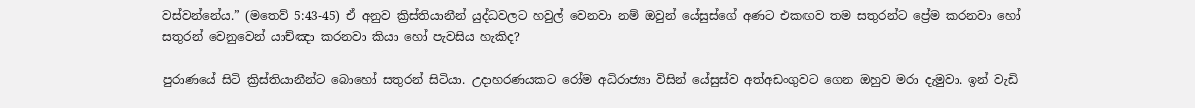වස්වන්නේය.” (මතෙව් 5:43-45) ඒ අනුව ක්‍රිස්තියානීන් යුද්ධවලට හවුල් වෙනවා නම් ඔවුන් යේසුස්ගේ අණට එකඟව තම සතුරන්ට ප්‍රේම කරනවා හෝ සතුරන් වෙනුවෙන් යාච්ඤා කරනවා කියා හෝ පැවසිය හැකිද?

පුරාණයේ සිටි ක්‍රිස්තියානීන්ට බොහෝ සතුරන් සිටියා. උදාහරණයකට රෝම අධිරාජ්‍යා විසින් යේසුස්ව අත්අඩංගුවට ගෙන ඔහුව මරා දැමුවා. ඉන් වැඩි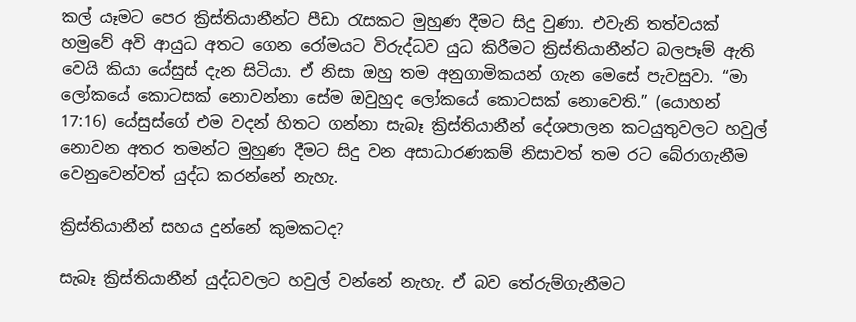කල් යෑමට පෙර ක්‍රිස්තියානීන්ට පීඩා රැසකට මුහුණ දීමට සිදු වුණා. එවැනි තත්වයක් හමුවේ අවි ආයුධ අතට ගෙන රෝමයට විරුද්ධව යුධ කිරීමට ක්‍රිස්තියානීන්ට බලපෑම් ඇති වෙයි කියා යේසුස් දැන සිටියා. ඒ නිසා ඔහු තම අනුගාමිකයන් ගැන මෙසේ පැවසුවා. “මා ලෝකයේ කොටසක් නොවන්නා සේම ඔවුහුද ලෝකයේ කොටසක් නොවෙති.” (යොහන් 17:16) යේසුස්ගේ එම වදන් හිතට ගන්නා සැබෑ ක්‍රිස්තියානීන් දේශපාලන කටයුතුවලට හවුල් නොවන අතර තමන්ට මුහුණ දීමට සිදු වන අසාධාරණකම් නිසාවත් තම රට බේරාගැනීම වෙනුවෙන්වත් යුද්ධ කරන්නේ නැහැ.

ක්‍රිස්තියානීන් සහය දුන්නේ කුමකටද?

සැබෑ ක්‍රිස්තියානීන් යුද්ධවලට හවුල් වන්නේ නැහැ. ඒ බව තේරුම්ගැනීමට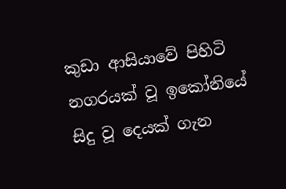කුඩා ආසියාවේ පිහිටි නගරයක් වූ ඉකෝනියේ සිදු වූ දෙයක් ගැන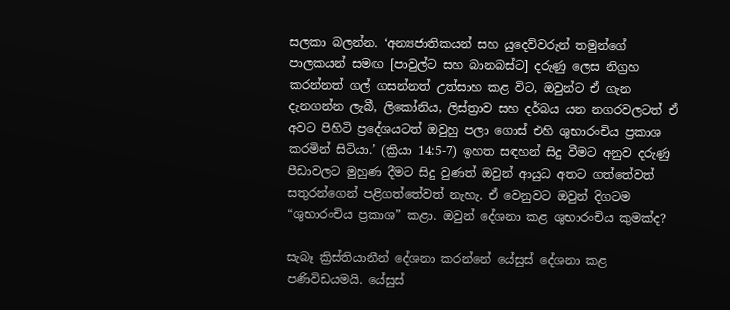සලකා බලන්න. ‘අන්‍යජාතිකයන් සහ යුදෙව්වරුන් තමුන්ගේ පාලකයන් සමඟ [පාවුල්ට සහ බානබස්ට] දරුණු ලෙස නිග්‍රහ කරන්නත් ගල් ගසන්නත් උත්සාහ කළ විට, ඔවුන්ට ඒ ගැන දැනගන්න ලැබී, ලිකෝනිය, ලිස්ත්‍රාව සහ දර්බය යන නගරවලටත් ඒ අවට පිහිටි ප්‍රදේශයටත් ඔවුහු පලා ගොස් එහි ශුභාරංචිය ප්‍රකාශ කරමින් සිටියා.’ (ක්‍රියා 14:5-7) ඉහත සඳහන් සිදු වීමට අනුව දරුණු පීඩාවලට මුහුණ දීමට සිදු වුණත් ඔවුන් ආයුධ අතට ගත්තේවත් සතුරන්ගෙන් පළිගත්තේවත් නැහැ. ඒ වෙනුවට ඔවුන් දිගටම “ශුභාරංචිය ප්‍රකාශ” කළා. ඔවුන් දේශනා කළ ශුභාරංචිය කුමක්ද?

සැබෑ ක්‍රිස්තියානීන් දේශනා කරන්නේ යේසුස් දේශනා කළ පණිවිඩයමයි. යේසුස්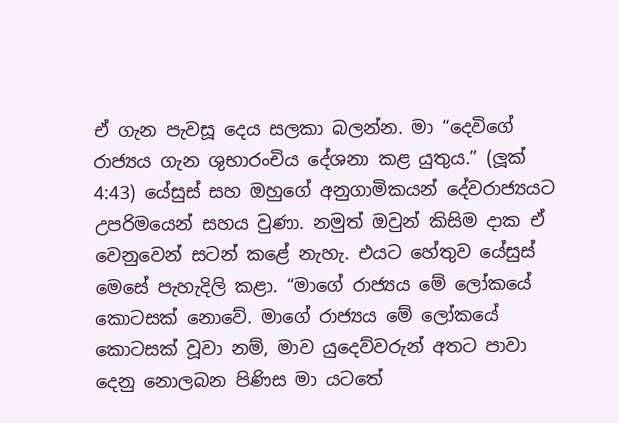ඒ ගැන පැවසූ දෙය සලකා බලන්න. මා “දෙවිගේ රාජ්‍යය ගැන ශුභාරංචිය දේශනා කළ යුතුය.” (ලූක් 4:43) යේසුස් සහ ඔහුගේ අනුගාමිකයන් දේවරාජ්‍යයට උපරිමයෙන් සහය වුණා. නමුත් ඔවුන් කිසිම දාක ඒ වෙනුවෙන් සටන් කළේ නැහැ. එයට හේතුව යේසුස් මෙසේ පැහැදිලි කළා. “මාගේ රාජ්‍යය මේ ලෝකයේ කොටසක් නොවේ. මාගේ රාජ්‍යය මේ ලෝකයේ කොටසක් වූවා නම්, මාව යුදෙව්වරුන් අතට පාවා දෙනු නොලබන පිණිස මා යටතේ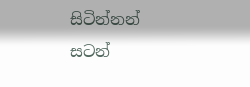සිටින්නන් සටන්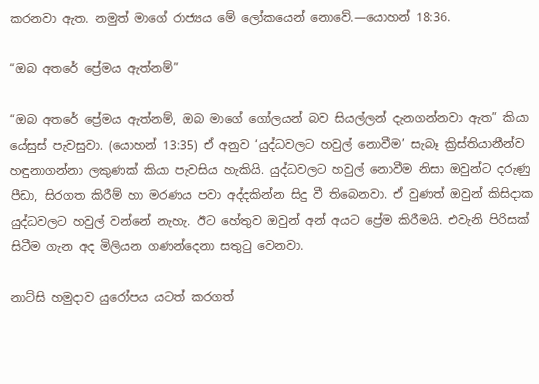කරනවා ඇත. නමුත් මාගේ රාජ්‍යය මේ ලෝකයෙන් නොවේ.—යොහන් 18:36.

“ඔබ අතරේ ප්‍රේමය ඇත්නම්”

“ඔබ අතරේ ප්‍රේමය ඇත්නම්, ඔබ මාගේ ගෝලයන් බව සියල්ලන් දැනගන්නවා ඇත” කියා යේසුස් පැවසුවා. (යොහන් 13:35) ඒ අනුව ‘යුද්ධවලට හවුල් නොවීම’ සැබෑ ක්‍රිස්තියානීන්ව හඳුනාගන්නා ලකුණක් කියා පැවසිය හැකියි. යුද්ධවලට හවුල් නොවීම නිසා ඔවුන්ට දරුණු පීඩා, සිරගත කිරීම් හා මරණය පවා අද්දකින්න සිදු වී තිබෙනවා. ඒ වුණත් ඔවුන් කිසිදාක යුද්ධවලට හවුල් වන්නේ නැහැ. ඊට හේතුව ඔවුන් අන් අයට ප්‍රේම කිරීමයි. එවැනි පිරිසක් සිටීම ගැන අද මිලියන ගණන්දෙනා සතුටු වෙනවා.

නාට්සි හමුදාව යුරෝපය යටත් කරගත්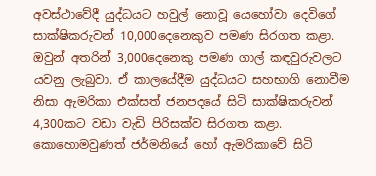අවස්ථාවේදී යුද්ධයට හවුල් නොවූ යෙහෝවා දෙවිගේ සාක්ෂිකරුවන් 10,000දෙනෙකුව පමණ සිරගත කළා. ඔවුන් අතරින් 3,000දෙනෙකු පමණ ගාල් කඳවුරුවලට යවනු ලැබුවා. ඒ කාලයේදීම යුද්ධයට සහභාගි නොවීම නිසා ඇමරිකා එක්සත් ජනපදයේ සිටි සාක්ෂිකරුවන් 4,300කට වඩා වැඩි පිරිසක්ව සිරගත කළා. කොහොමවුණත් ජර්මනියේ හෝ ඇමරිකාවේ සිටි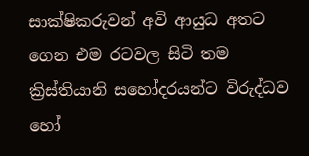සාක්ෂිකරුවන් අවි ආයුධ අතට ගෙන එම රටවල සිටි තම ක්‍රිස්තියානි සහෝදරයන්ට විරුද්ධව හෝ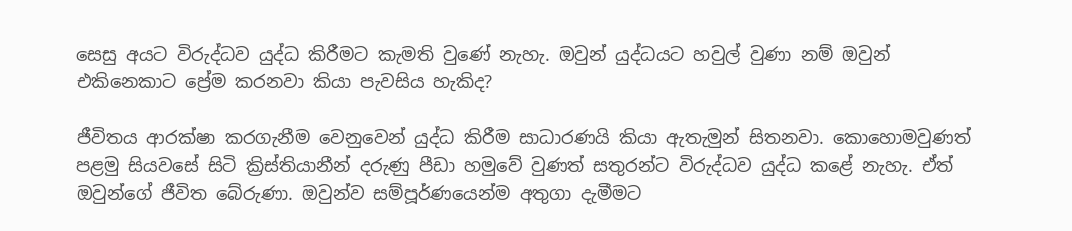සෙසු අයට විරුද්ධව යුද්ධ කිරීමට කැමති වුණේ නැහැ. ඔවුන් යුද්ධයට හවුල් වුණා නම් ඔවුන් එකිනෙකාට ප්‍රේම කරනවා කියා පැවසිය හැකිද?

ජීවිතය ආරක්ෂා කරගැනීම වෙනුවෙන් යුද්ධ කිරීම සාධාරණයි කියා ඇතැමුන් සිතනවා. කොහොමවුණත් පළමු සියවසේ සිටි ක්‍රිස්තියානීන් දරුණු පීඩා හමුවේ වුණත් සතුරන්ට විරුද්ධව යුද්ධ කළේ නැහැ. ඒත් ඔවුන්ගේ ජීවිත බේරුණා. ඔවුන්ව සම්පූර්ණයෙන්ම අතුගා දැමීමට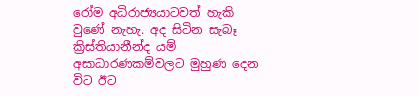රෝම අධිරාජ්‍යයාටවත් හැකි වුණේ නැහැ. අද සිටින සැබෑ ක්‍රිස්තියානීන්ද යම් අසාධාරණකම්වලට මුහුණ දෙන විට ඊට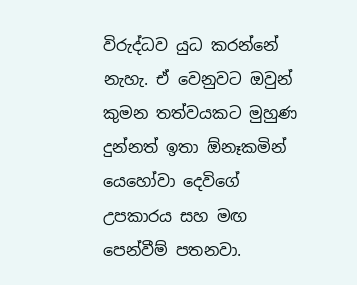විරුද්ධව යුධ කරන්නේ නැහැ. ඒ වෙනුවට ඔවුන් කුමන තත්වයකට මුහුණ දුන්නත් ඉතා ඕනෑකමින් යෙහෝවා දෙවිගේ උපකාරය සහ මඟ පෙන්වීම් පතනවා.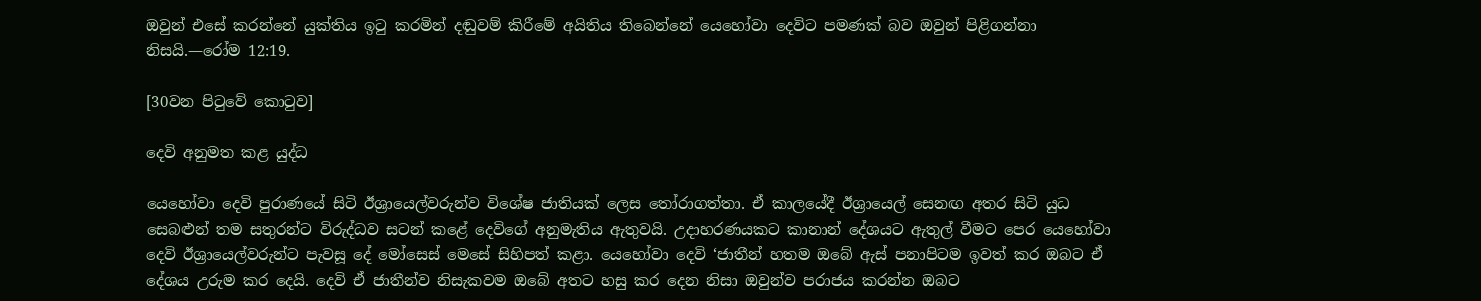ඔවුන් එසේ කරන්නේ යුක්තිය ඉටු කරමින් දඬුවම් කිරීමේ අයිතිය තිබෙන්නේ යෙහෝවා දෙවිට පමණක් බව ඔවුන් පිළිගන්නා නිසයි.—රෝම 12:19.

[30වන පිටුවේ කොටුව]

දෙවි අනුමත කළ යුද්ධ

යෙහෝවා දෙවි පුරාණයේ සිටි ඊශ්‍රායෙල්වරුන්ව විශේෂ ජාතියක් ලෙස තෝරාගත්තා. ඒ කාලයේදී ඊශ්‍රායෙල් සෙනඟ අතර සිටි යුධ සෙබළුන් තම සතුරන්ට විරුද්ධව සටන් කළේ දෙවිගේ අනුමැතිය ඇතුවයි. උදාහරණයකට කානාන් දේශයට ඇතුල් වීමට පෙර යෙහෝවා දෙවි ඊශ්‍රායෙල්වරුන්ට පැවසූ දේ මෝසෙස් මෙසේ සිහිපත් කළා. යෙහෝවා දෙවි ‘ජාතීන් හතම ඔබේ ඇස් පනාපිටම ඉවත් කර ඔබට ඒ දේශය උරුම කර දෙයි. දෙවි ඒ ජාතීන්ව නිසැකවම ඔබේ අතට හසු කර දෙන නිසා ඔවුන්ව පරාජය කරන්න ඔබට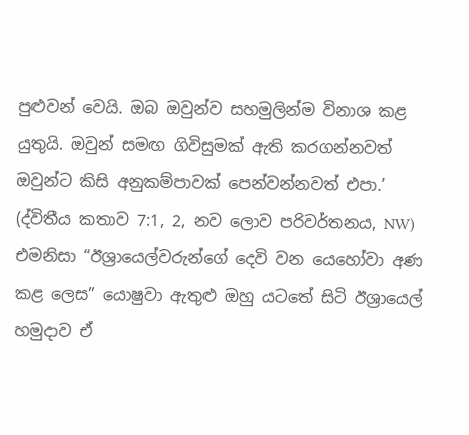පුළුවන් වෙයි. ඔබ ඔවුන්ව සහමුලින්ම විනාශ කළ යුතුයි. ඔවුන් සමඟ ගිවිසුමක් ඇති කරගන්නවත් ඔවුන්ට කිසි අනුකම්පාවක් පෙන්වන්නවත් එපා.’ (ද්විතීය කතාව 7:1, 2, නව ලොව පරිවර්තනය, NW) එමනිසා “ඊශ්‍රායෙල්වරුන්ගේ දෙවි වන යෙහෝවා අණ කළ ලෙස” යොෂුවා ඇතුළු ඔහු යටතේ සිටි ඊශ්‍රායෙල් හමුදාව ඒ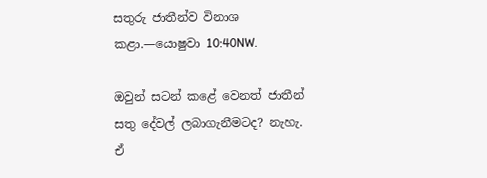සතුරු ජාතීන්ව විනාශ කළා.—යොෂුවා 10:40NW.

ඔවුන් සටන් කළේ වෙනත් ජාතීන් සතු දේවල් ලබාගැනීමටද? නැහැ. ඒ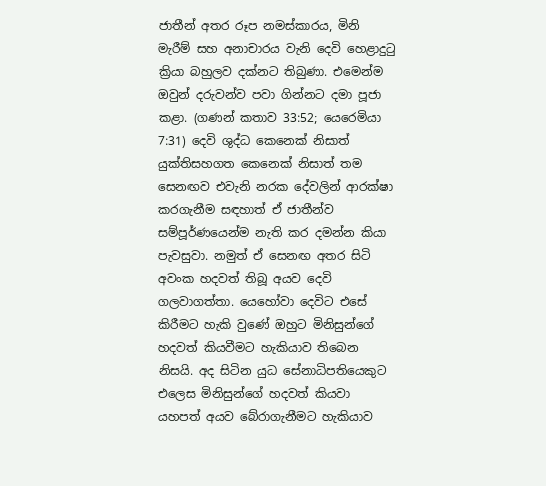ජාතීන් අතර රූප නමස්කාරය, මිනි මැරීම් සහ අනාචාරය වැනි දෙවි හෙළාදුටු ක්‍රියා බහුලව දක්නට තිබුණා. එමෙන්ම ඔවුන් දරුවන්ව පවා ගින්නට දමා පූජා කළා. (ගණන් කතාව 33:52; යෙරෙමියා 7:31) දෙවි ශුද්ධ කෙනෙක් නිසාත් යුක්තිසහගත කෙනෙක් නිසාත් තම සෙනඟව එවැනි නරක දේවලින් ආරක්ෂා කරගැනීම සඳහාත් ඒ ජාතීන්ව සම්පූර්ණයෙන්ම නැති කර දමන්න කියා පැවසුවා. නමුත් ඒ සෙනඟ අතර සිටි අවංක හදවත් තිබූ අයව දෙවි ගලවාගත්තා. යෙහෝවා දෙවිට එසේ කිරීමට හැකි වුණේ ඔහුට මිනිසුන්ගේ හදවත් කියවීමට හැකියාව තිබෙන නිසයි. අද සිටින යුධ සේනාධිපතියෙකුට එලෙස මිනිසුන්ගේ හදවත් කියවා යහපත් අයව බේරාගැනීමට හැකියාව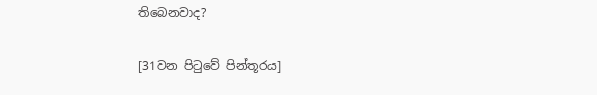තිබෙනවාද?

[31වන පිටුවේ පින්තූරය]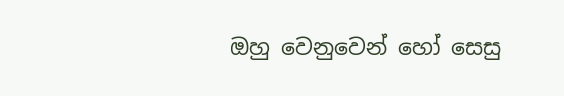ඔහු වෙනුවෙන් හෝ සෙසු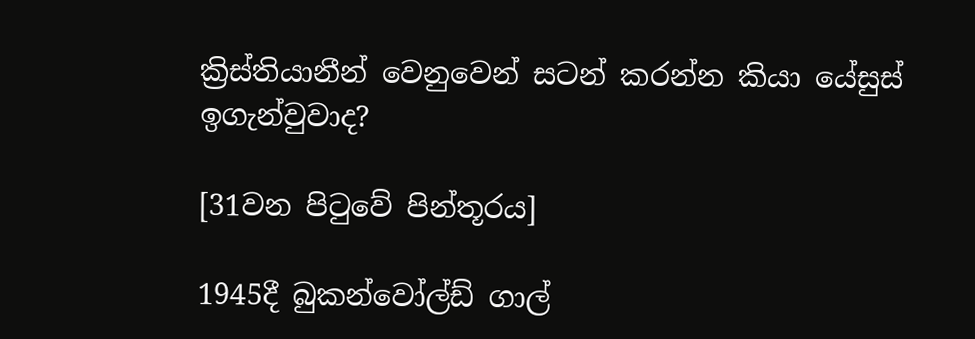ක්‍රිස්තියානීන් වෙනුවෙන් සටන් කරන්න කියා යේසුස් ඉගැන්වුවාද?

[31වන පිටුවේ පින්තූරය]

1945දී බුකන්වෝල්ඩ් ගාල්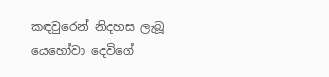කඳවුරෙන් නිදහස ලැබූ යෙහෝවා දෙවිගේ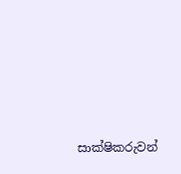සාක්ෂිකරුවන්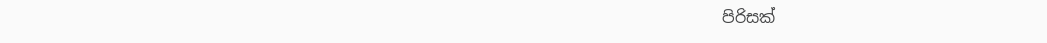පිරිසක්